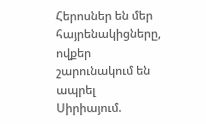Հերոսներ են մեր հայրենակիցները, ովքեր շարունակում են ապրել Սիրիայում.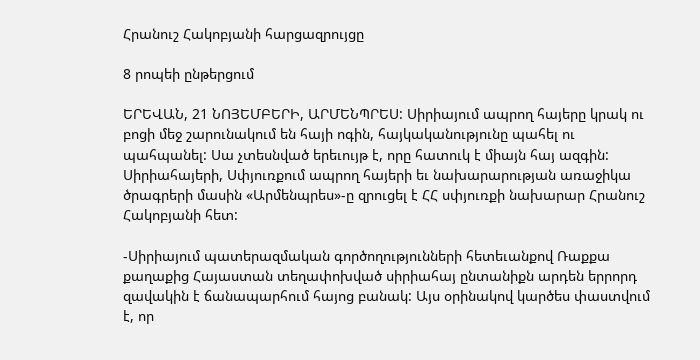Հրանուշ Հակոբյանի հարցազրույցը

8 րոպեի ընթերցում

ԵՐԵՎԱՆ, 21 ՆՈՅԵՄԲԵՐԻ, ԱՐՄԵՆՊՐԵՍ: Սիրիայում ապրող հայերը կրակ ու բոցի մեջ շարունակում են հայի ոգին, հայկականությունը պահել ու պահպանել: Սա չտեսնված երեւույթ է, որը հատուկ է միայն հայ ազգին: Սիրիահայերի, Սփյուռքում ապրող հայերի եւ նախարարության առաջիկա ծրագրերի մասին «Արմենպրես»-ը զրուցել է ՀՀ սփյուռքի նախարար Հրանուշ Հակոբյանի հետ:

-Սիրիայում պատերազմական գործողությունների հետեւանքով Ռաքքա քաղաքից Հայաստան տեղափոխված սիրիահայ ընտանիքն արդեն երրորդ զավակին է ճանապարհում հայոց բանակ: Այս օրինակով կարծես փաստվում է, որ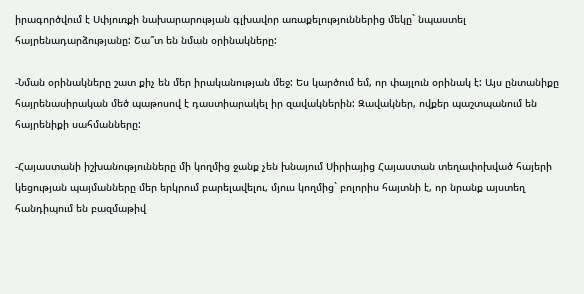իրագործվում է Սփյուռքի նախարարության գլխավոր առաքելություններից մեկը` նպաստել հայրենադարձությանը: Շա՞տ են նման օրինակները:

-Նման օրինակները շատ քիչ են մեր իրականության մեջ: Ես կարծում եմ, որ փայլուն օրինակ է: Այս ընտանիքը հայրենասիրական մեծ պաթոսով է դաստիարակել իր զավակներին: Զավակներ, ովքեր պաշտպանում են հայրենիքի սահմանները:

-Հայաստանի իշխանությունները մի կողմից ջանք չեն խնայում Սիրիայից Հայաստան տեղափոխված հայերի կեցության պայմանները մեր երկրում բարելավելու, մյուս կողմից` բոլորիս հայտնի է, որ նրանք այստեղ հանդիպում են բազմաթիվ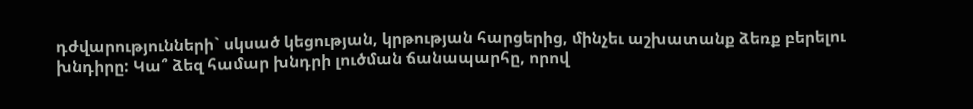դժվարությունների` սկսած կեցության, կրթության հարցերից, մինչեւ աշխատանք ձեռք բերելու խնդիրը: Կա՞ ձեզ համար խնդրի լուծման ճանապարհը, որով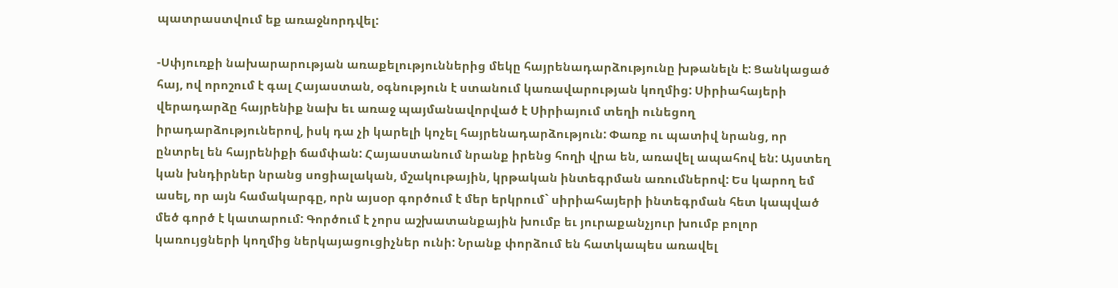պատրաստվում եք առաջնորդվել:

-Սփյուռքի նախարարության առաքելություններից մեկը հայրենադարձությունը խթանելն է: Ցանկացած հայ, ով որոշում է գալ Հայաստան, օգնություն է ստանում կառավարության կողմից: Սիրիահայերի վերադարձը հայրենիք նախ եւ առաջ պայմանավորված է Սիրիայում տեղի ունեցող իրադարձություներով, իսկ դա չի կարելի կոչել հայրենադարձություն: Փառք ու պատիվ նրանց, որ ընտրել են հայրենիքի ճամփան: Հայաստանում նրանք իրենց հողի վրա են, առավել ապահով են: Այստեղ կան խնդիրներ նրանց սոցիալական, մշակութային, կրթական ինտեգրման առումներով: Ես կարող եմ ասել, որ այն համակարգը, որն այսօր գործում է մեր երկրում` սիրիահայերի ինտեգրման հետ կապված մեծ գործ է կատարում: Գործում է չորս աշխատանքային խումբ եւ յուրաքանչյուր խումբ բոլոր կառույցների կողմից ներկայացուցիչներ ունի: Նրանք փորձում են հատկապես առավել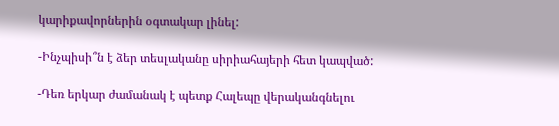կարիքավորներին օգտակար լինել:

-Ինչպիսի՞ն է ձեր տեսլականը սիրիահայերի հետ կապված:

-Դեռ երկար ժամանակ է պետք Հալեպը վերականգնելու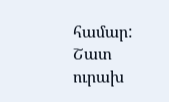համար: Շատ ուրախ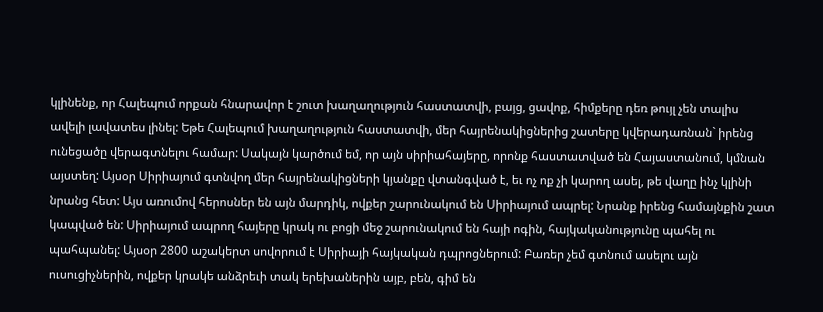կլինենք, որ Հալեպում որքան հնարավոր է շուտ խաղաղություն հաստատվի, բայց, ցավոք, հիմքերը դեռ թույլ չեն տալիս ավելի լավատես լինել: Եթե Հալեպում խաղաղություն հաստատվի, մեր հայրենակիցներից շատերը կվերադառնան` իրենց ունեցածը վերագտնելու համար: Սակայն կարծում եմ, որ այն սիրիահայերը, որոնք հաստատված են Հայաստանում, կմնան այստեղ: Այսօր Սիրիայում գտնվող մեր հայրենակիցների կյանքը վտանգված է, եւ ոչ ոք չի կարող ասել, թե վաղը ինչ կլինի նրանց հետ: Այս առումով հերոսներ են այն մարդիկ, ովքեր շարունակում են Սիրիայում ապրել: Նրանք իրենց համայնքին շատ կապված են: Սիրիայում ապրող հայերը կրակ ու բոցի մեջ շարունակում են հայի ոգին, հայկականությունը պահել ու պահպանել: Այսօր 2800 աշակերտ սովորում է Սիրիայի հայկական դպրոցներում: Բառեր չեմ գտնում ասելու այն ուսուցիչներին, ովքեր կրակե անձրեւի տակ երեխաներին այբ, բեն, գիմ են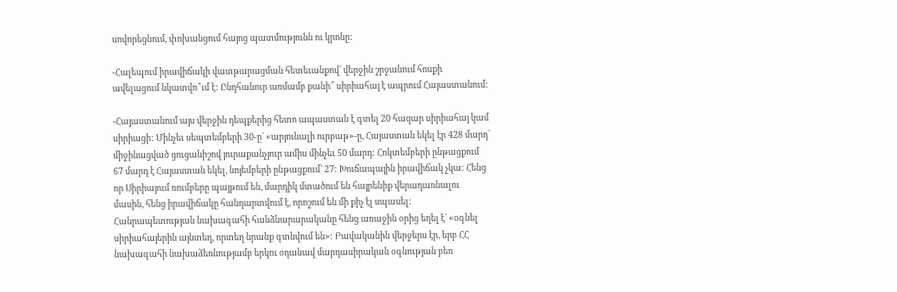սովորեցնում, փոխանցում հայոց պատմությունն ու կրոնը:

-Հալեպում իրավիճակի վատթարացման հետեւանքով` վերջին շրջանում հոսքի ավելացում նկատվո՞ւմ է: Ընդհանուր առմամբ քանի՞ սիրիահայ է ապրում Հայաստանում:

-Հայաստանում այս վերջին դեպքերից հետո ապաստան է գտել 20 հազար սիրիահայ կամ սիրիացի: Մինչեւ սեպտեմբերի 30-ը` «արյունալի ուրբաթ»-ը, Հայաստան եկել էր 428 մարդ` միջինացված ցուցանիշով յուրաքանչյուր ամիս մինչեւ 50 մարդ: Հոկտեմբերի ընթացքում 67 մարդ է Հայաստան եկել, նոյեմբերի ընթացքում` 27: Խուճապային իրավիճակ չկա: Հենց որ Սիրիայում ռումբերը պայթում են, մարդիկ մտածում են հայրենիք վերադառնալու մասին, հենց իրավիճակը հանդարտվում է, որոշում են մի քիչ էլ սպասել: Հանրապետության նախագահի հանձնարարականը հենց առաջին օրից եղել է` «օգնել սիրիահայերին այնտեղ, որտեղ նրանք գտնվում են»: Բավականին վերջերս էր, երբ ՀՀ նախագահի նախաձեռնությամբ երկու օդանավ մարդասիրական օգնության բեռ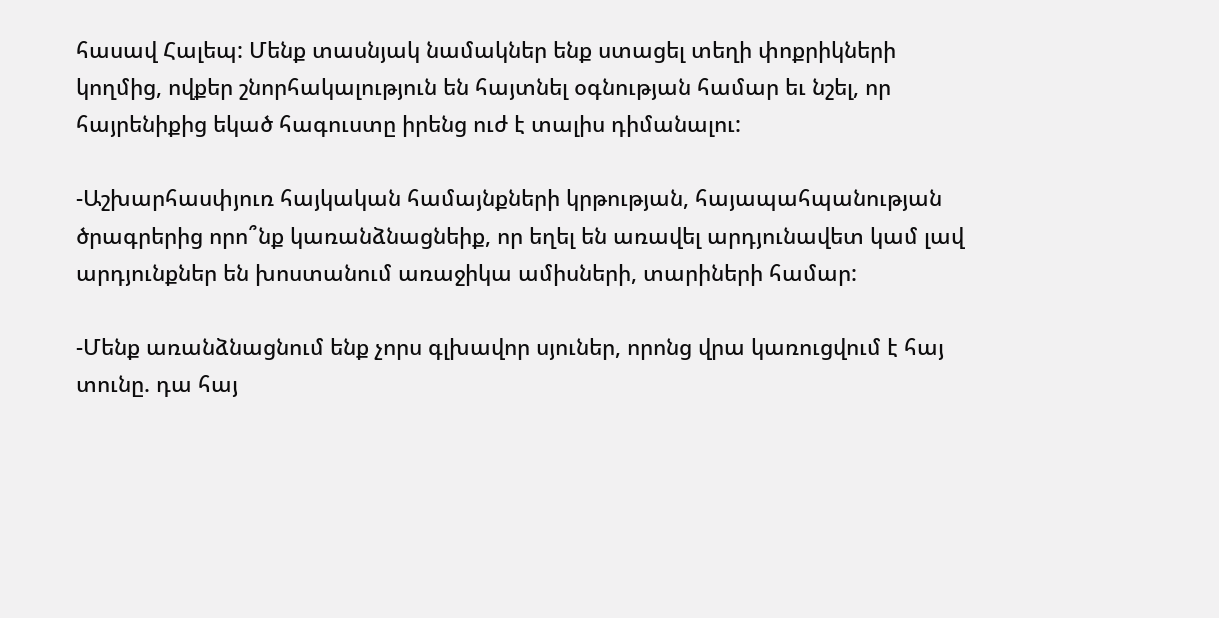հասավ Հալեպ: Մենք տասնյակ նամակներ ենք ստացել տեղի փոքրիկների կողմից, ովքեր շնորհակալություն են հայտնել օգնության համար եւ նշել, որ հայրենիքից եկած հագուստը իրենց ուժ է տալիս դիմանալու:

-Աշխարհասփյուռ հայկական համայնքների կրթության, հայապահպանության ծրագրերից որո՞նք կառանձնացնեիք, որ եղել են առավել արդյունավետ կամ լավ արդյունքներ են խոստանում առաջիկա ամիսների, տարիների համար:

-Մենք առանձնացնում ենք չորս գլխավոր սյուներ, որոնց վրա կառուցվում է հայ տունը. դա հայ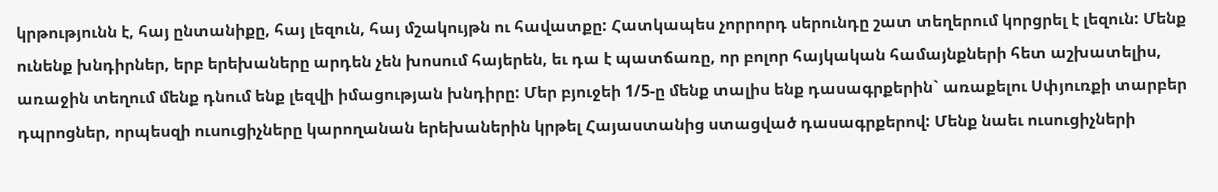կրթությունն է, հայ ընտանիքը, հայ լեզուն, հայ մշակույթն ու հավատքը: Հատկապես չորրորդ սերունդը շատ տեղերում կորցրել է լեզուն: Մենք ունենք խնդիրներ, երբ երեխաները արդեն չեն խոսում հայերեն, եւ դա է պատճառը, որ բոլոր հայկական համայնքների հետ աշխատելիս, առաջին տեղում մենք դնում ենք լեզվի իմացության խնդիրը: Մեր բյուջեի 1/5-ը մենք տալիս ենք դասագրքերին` առաքելու Սփյուռքի տարբեր դպրոցներ, որպեսզի ուսուցիչները կարողանան երեխաներին կրթել Հայաստանից ստացված դասագրքերով: Մենք նաեւ ուսուցիչների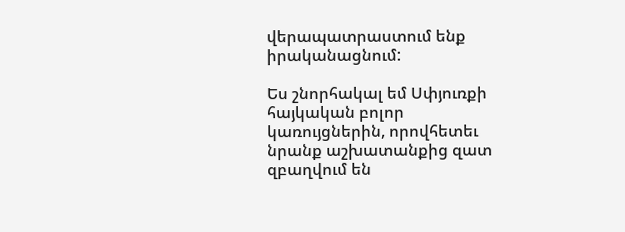վերապատրաստում ենք իրականացնում:

Ես շնորհակալ եմ Սփյուռքի հայկական բոլոր կառույցներին, որովհետեւ նրանք աշխատանքից զատ զբաղվում են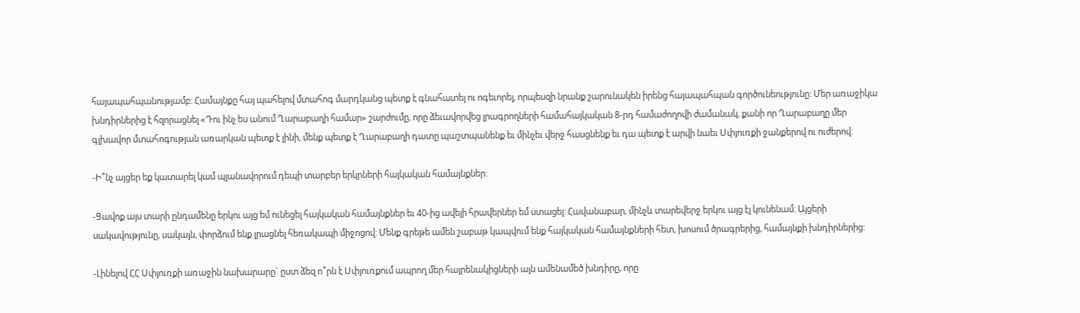հայապահպանությամբ: Համայնքը հայ պահելով մտահոգ մարդկանց պետք է գնահատել ու ոգեւորել, որպեսզի նրանք շարունակեն իրենց հայապահպան գործունեությունը: Մեր առաջիկա խնդիրներից է հզորացնել «Դու ինչ ես անում Ղարաբաղի համար» շարժումը, որը ձեւավորվեց լրագրողների համահայկական 8-րդ համաժողովի ժամանակ, քանի որ Ղարաբաղը մեր գլխավոր մտահոգության առարկան պետք է լինի, մենք պետք է Ղարաբաղի դատը պաշտպանենք եւ մինչեւ վերջ հասցնենք եւ դա պետք է արվի նաեւ Սփյուռքի ջանքերով ու ուժերով:

-Ի՞նչ այցեր եք կատարել կամ պլանավորում դեպի տարբեր երկրների հայկական համայնքներ:

-Ցավոք այս տարի ընդամենը երկու այց եմ ունեցել հայկական համայնքներ եւ 40-ից ավելի հրավերներ եմ ստացել: Հավանաբար, մինչև տարեվերջ երկու այց էլ կունենամ: Այցերի սակավությունը, սակայն, փորձում ենք լրացնել հեռակապի միջոցով: Մենք գրեթե ամեն շաբաթ կապվում ենք հայկական համայնքների հետ, խոսում ծրագրերից, համայնքի խնդիրներից:

-Լինելով ՀՀ Սփյուռքի առաջին նախարարը` ըստ ձեզ ո՞րն է Սփյուռքում ապրող մեր հայրենակիցների այն ամենամեծ խնդիրը, որը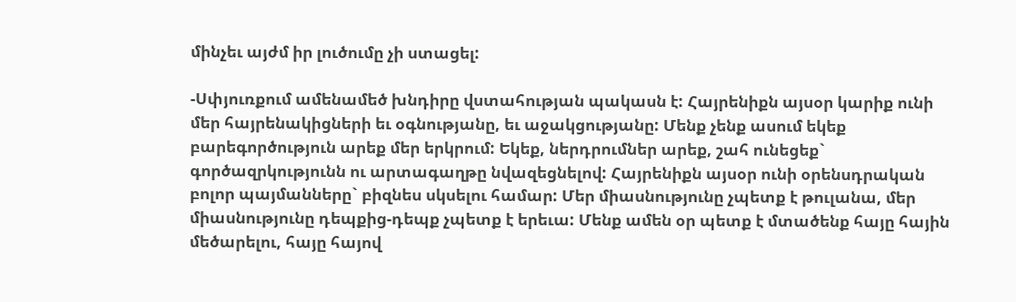մինչեւ այժմ իր լուծումը չի ստացել:

-Սփյուռքում ամենամեծ խնդիրը վստահության պակասն է: Հայրենիքն այսօր կարիք ունի մեր հայրենակիցների եւ օգնությանը, եւ աջակցությանը: Մենք չենք ասում եկեք բարեգործություն արեք մեր երկրում: Եկեք, ներդրումներ արեք, շահ ունեցեք` գործազրկությունն ու արտագաղթը նվազեցնելով: Հայրենիքն այսօր ունի օրենսդրական բոլոր պայմանները` բիզնես սկսելու համար: Մեր միասնությունը չպետք է թուլանա, մեր միասնությունը դեպքից-դեպք չպետք է երեւա: Մենք ամեն օր պետք է մտածենք հայը հային մեծարելու, հայը հայով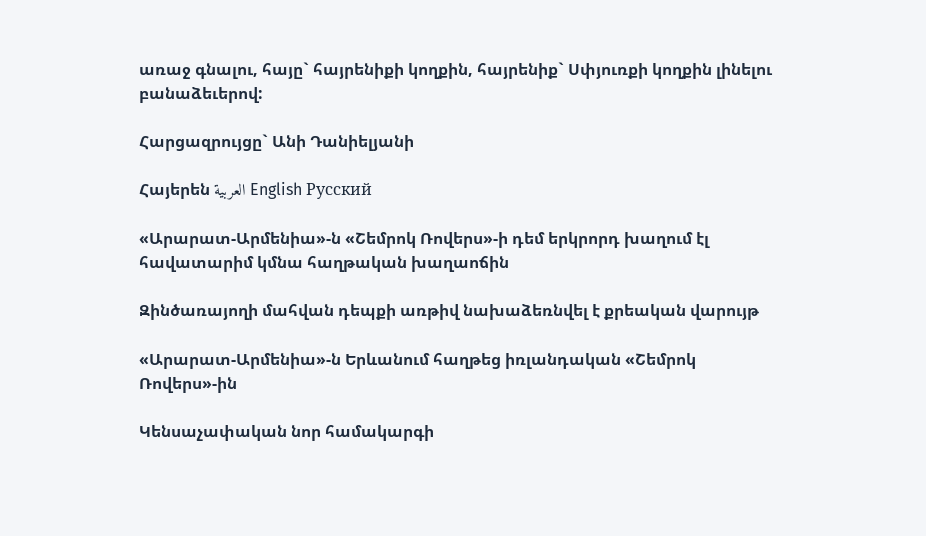առաջ գնալու, հայը` հայրենիքի կողքին, հայրենիք` Սփյուռքի կողքին լինելու բանաձեւերով:

Հարցազրույցը` Անի Դանիելյանի

Հայերեն العربية English Русский

«Արարատ-Արմենիա»-ն «Շեմրոկ Ռովերս»-ի դեմ երկրորդ խաղում էլ հավատարիմ կմնա հաղթական խաղաոճին

Զինծառայողի մահվան դեպքի առթիվ նախաձեռնվել է քրեական վարույթ

«Արարատ-Արմենիա»-ն Երևանում հաղթեց իռլանդական «Շեմրոկ Ռովերս»-ին

Կենսաչափական նոր համակարգի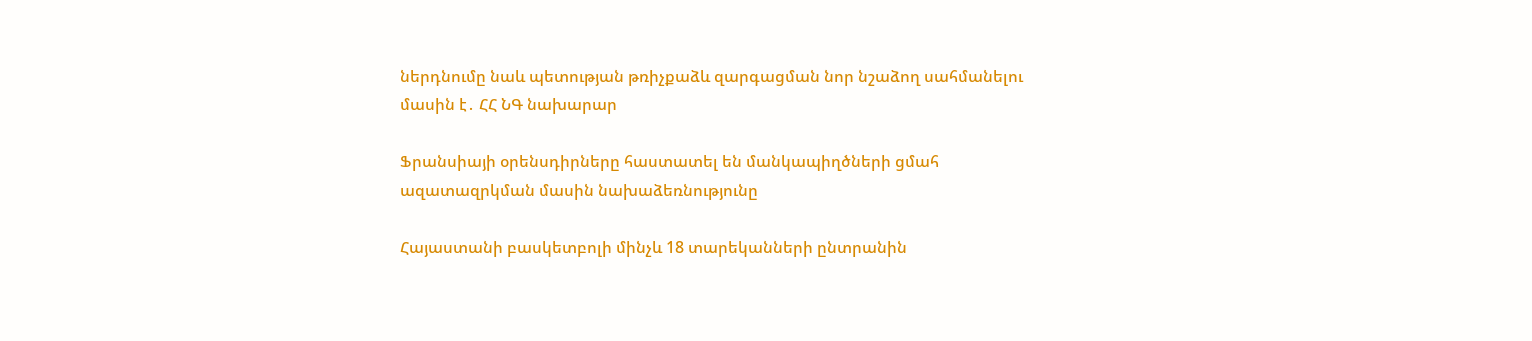ներդնումը նաև պետության թռիչքաձև զարգացման նոր նշաձող սահմանելու մասին է․ ՀՀ ՆԳ նախարար

Ֆրանսիայի օրենսդիրները հաստատել են մանկապիղծների ցմահ ազատազրկման մասին նախաձեռնությունը

Հայաստանի բասկետբոլի մինչև 18 տարեկանների ընտրանին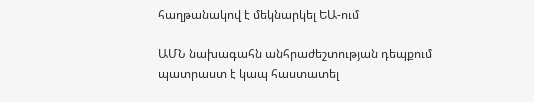հաղթանակով է մեկնարկել ԵԱ-ում

ԱՄՆ նախագահն անհրաժեշտության դեպքում պատրաստ է կապ հաստատել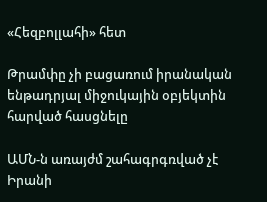«Հեզբոլլահի» հետ

Թրամփը չի բացառում իրանական ենթադրյալ միջուկային օբյեկտին հարված հասցնելը

ԱՄՆ-ն առայժմ շահագրգռված չէ Իրանի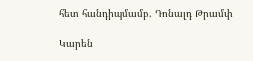հետ հանդիպմամբ. Դոնալդ Թրամփ

Կարեն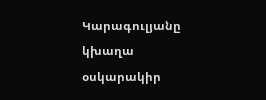Կարագուլյանը կխաղա օսկարակիր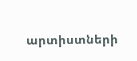արտիստների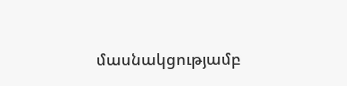մասնակցությամբ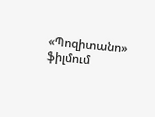«Պոզիտանո» ֆիլմում